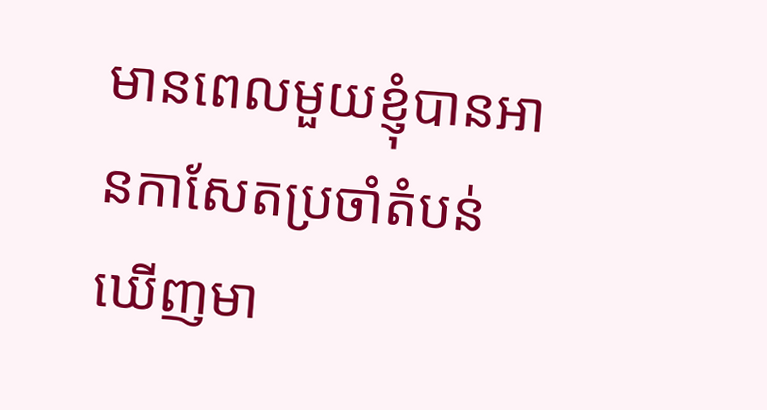មានពេលមួយខ្ញុំបានអានកាសែតប្រចាំតំបន់ ឃើញមា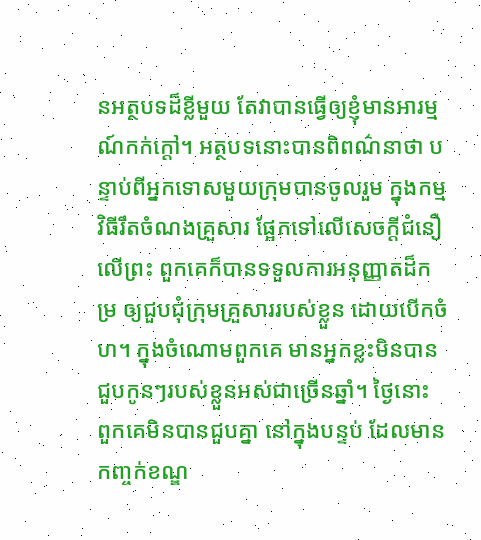នអត្ថបទដ៏ខ្លីមួយ តែវាបានធ្វើឲ្យខ្ញុំមានអារម្មណ៍កក់ក្តៅ។ អត្ថបទនោះបានពិពណ៌នាថា បន្ទាប់ពីអ្នកទោសមួយក្រុមបានចូលរួម ក្នុងកម្មវិធីរឹតចំណងគ្រួសារ ផ្អែកទៅលើសេចក្តីជំនឿលើព្រះ ពួកគេក៏បានទទួលការអនុញ្ញាតដ៏កម្រ ឲ្យជួបជុំក្រុមគ្រួសាររបស់ខ្លួន ដោយបើកចំហ។ ក្នុងចំណោមពួកគេ មានអ្នកខ្លះមិនបានជួបកូនៗរបស់ខ្លួនអស់ជាច្រើនឆ្នាំ។ ថ្ងៃនោះ ពួកគេមិនបានជួបគ្នា នៅក្នុងបន្ទប់ ដែលមានកញ្ចក់ខណ្ឌ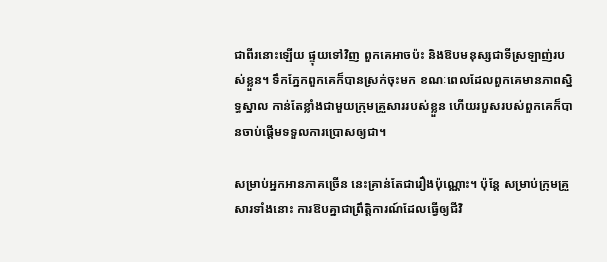ជាពីរនោះឡើយ ផ្ទុយទៅវិញ ពួកគេអាចប៉ះ និងឱបមនុស្សជាទីស្រឡាញ់របស់ខ្លួន។ ទឹកភ្នែកពួកគេក៏បានស្រក់ចុះមក ខណៈពេលដែលពួកគេមានភាពស្និទ្ធស្នាល កាន់តែខ្លាំងជាមួយក្រុមគ្រួសាររបស់ខ្លួន ហើយរបួសរបស់ពួកគេក៏បានចាប់ផ្តើមទទួលការប្រោសឲ្យជា។

សម្រាប់អ្នកអានភាគច្រើន នេះគ្រាន់តែជារឿងប៉ុណ្ណោះ។ ប៉ុន្តែ សម្រាប់ក្រុមគ្រួសារទាំងនោះ ការឱបគ្នាជាព្រឹត្តិការណ៍ដែលធ្វើឲ្យជីវិ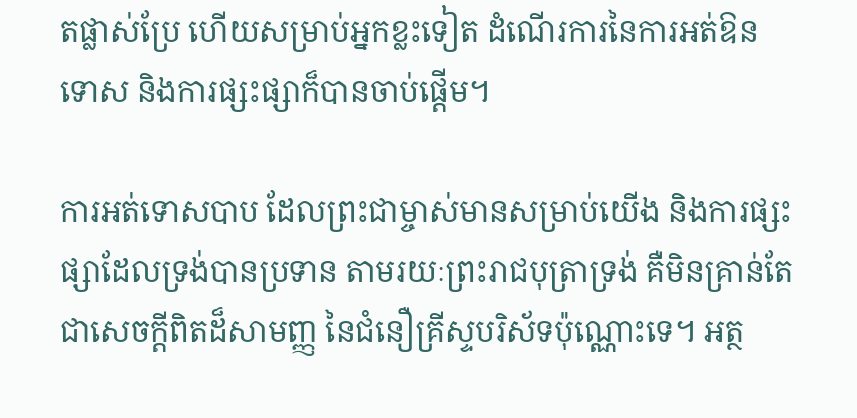តផ្លាស់ប្រែ ហើយសម្រាប់អ្នកខ្លះទៀត ដំណើរការនៃការអត់ឱនទោស និងការផ្សះផ្សាក៏បានចាប់ផ្តើម។

ការអត់ទោសបាប ដែលព្រះជាម្ចាស់មានសម្រាប់យើង និងការផ្សះផ្សាដែលទ្រង់បានប្រទាន តាមរយៈព្រះរាជបុត្រាទ្រង់ គឺមិនគ្រាន់តែជាសេចក្តីពិតដ៏សាមញ្ញ នៃជំនឿគ្រីស្ទបរិស័ទប៉ុណ្ណោះទេ។ អត្ថ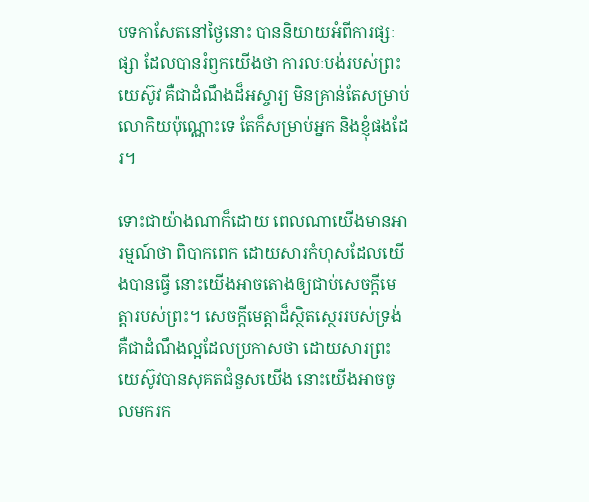បទកាសែតនៅថ្ងៃនោះ បាននិយាយអំពីការផ្សៈផ្សា ដែលបានរំឭកយើងថា ការលៈបង់របស់ព្រះយេស៊ូវ គឺជាដំណឹងដ៏អស្ចារ្យ មិនគ្រាន់តែសម្រាប់លោកិយប៉ុណ្ណោះទេ តែក៏សម្រាប់អ្នក និងខ្ញុំផងដែរ។

ទោះជាយ៉ាងណាក៏ដោយ ពេលណាយើងមានអារម្មណ៍ថា ពិបាកពេក ដោយសារកំហុសដែលយើងបានធ្វើ នោះយើងអាចតោងឲ្យជាប់សេចក្តីមេត្តារបស់ព្រះ។ សេចក្តីមេត្តាដ៏ស្ថិតស្ថេររបស់ទ្រង់ គឺជាដំណឹងល្អដែលប្រកាសថា ដោយសារព្រះយេស៊ូវបានសុគតជំនួសយើង នោះយើងអាចចូលមករក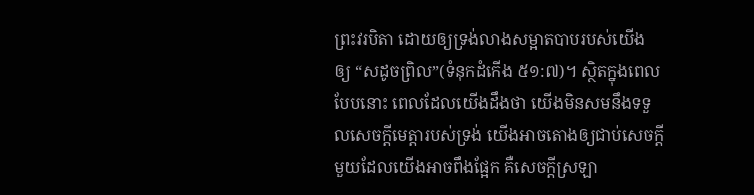ព្រះវរបិតា ដោយឲ្យទ្រង់លាងសម្អាតបាបរបស់យើង ឲ្យ “សដូចព្រិល”(ទំនុកដំកើង ៥១:៧)។ ស្ថិតក្នុងពេលបែបនោះ ពេលដែលយើងដឹងថា យើងមិនសមនឹងទទួលសេចក្តីមេត្តារបស់ទ្រង់ យើងអាចតោងឲ្យជាប់សេចក្តីមួយដែលយើងអាចពឹងផ្អែក គឺសេចក្តីស្រឡា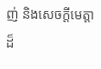ញ់ និងសេចក្តីមេត្តាដ៏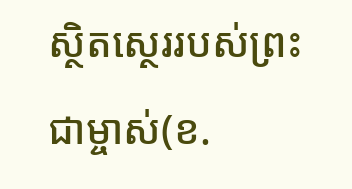ស្ថិតស្ថេររបស់ព្រះជាម្ចាស់(ខ.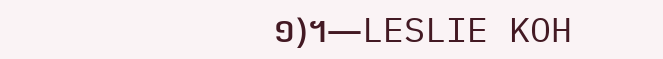១)។—LESLIE KOH